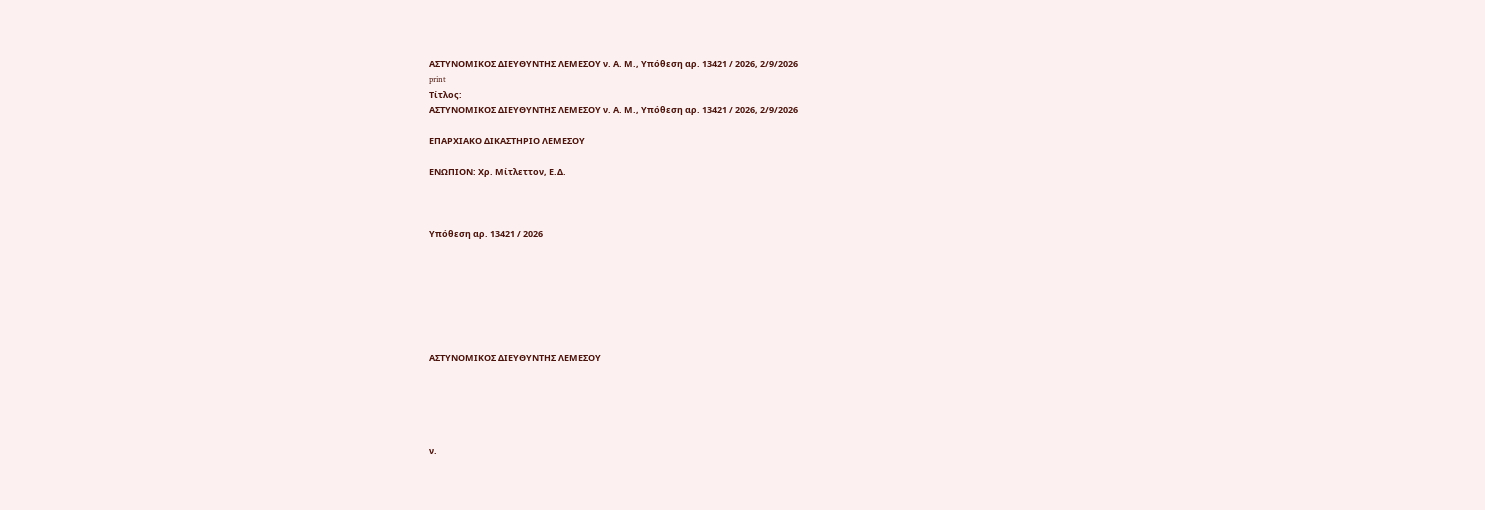ΑΣΤΥΝΟΜΙΚΟΣ ΔΙΕΥΘΥΝΤΗΣ ΛΕΜΕΣΟΥ ν. Α. Μ., Υπόθεση αρ. 13421 / 2026, 2/9/2026
print
Τίτλος:
ΑΣΤΥΝΟΜΙΚΟΣ ΔΙΕΥΘΥΝΤΗΣ ΛΕΜΕΣΟΥ ν. Α. Μ., Υπόθεση αρ. 13421 / 2026, 2/9/2026

ΕΠΑΡΧΙΑΚΟ ΔΙΚΑΣΤΗΡΙΟ ΛΕΜΕΣΟΥ

ΕΝΩΠΙΟΝ: Χρ. Μίτλεττον, Ε.Δ.



Υπόθεση αρ. 13421 / 2026







ΑΣΤΥΝΟΜΙΚΟΣ ΔΙΕΥΘΥΝΤΗΣ ΛΕΜΕΣΟΥ





ν.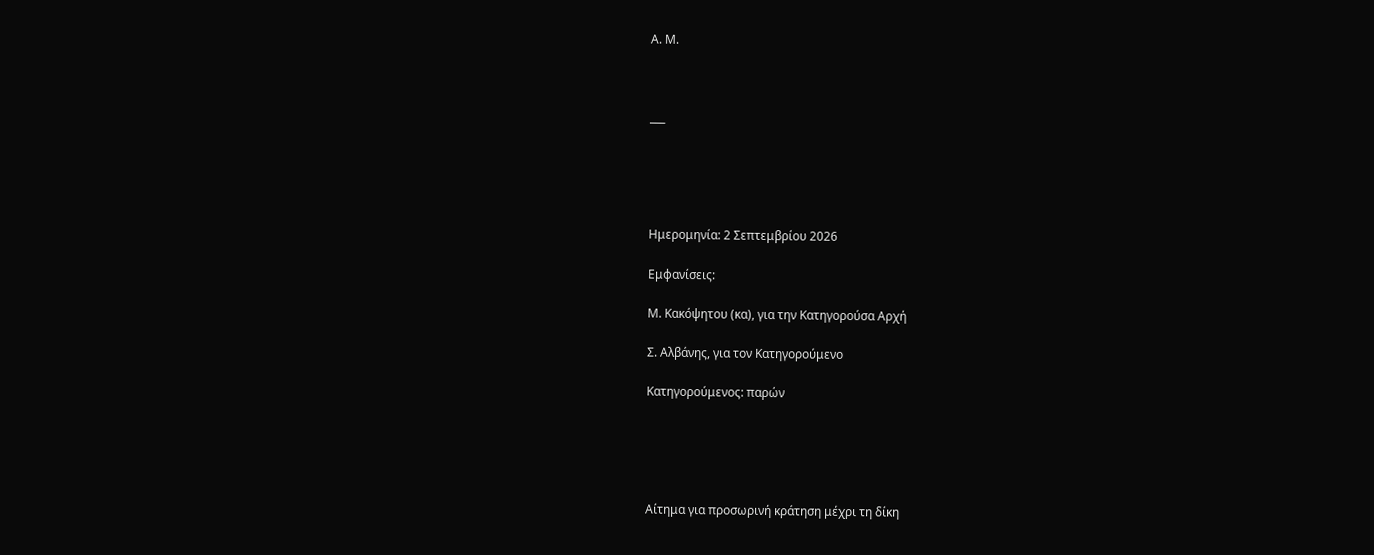Α. Μ.



___





Ημερομηνία: 2 Σεπτεμβρίου 2026

Εμφανίσεις:

Μ. Κακόψητου (κα), για την Κατηγορούσα Αρχή

Σ. Αλβάνης, για τον Κατηγορούμενο

Κατηγορούμενος: παρών





Αίτημα για προσωρινή κράτηση μέχρι τη δίκη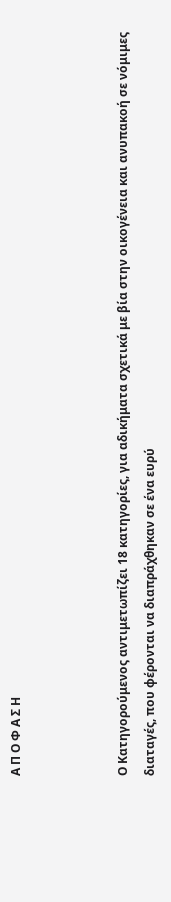Α Π Ο Φ Α Σ Η



Ο Κατηγορούμενος αντιμετωπίζει 18 κατηγορίες, για αδικήματα σχετικά με βία στην οικογένεια και ανυπακοή σε νόμιμες διαταγές, που φέρονται να διαπράχθηκαν σε ένα ευρύ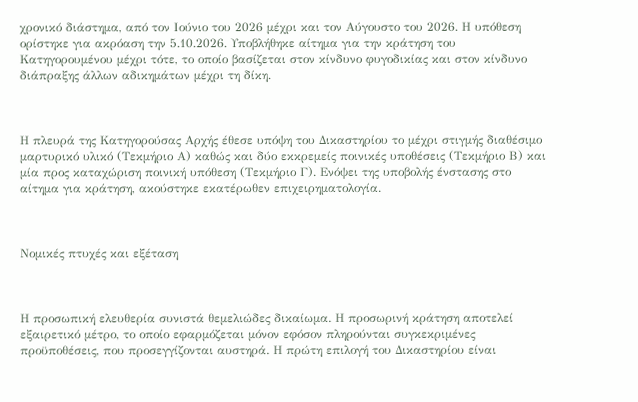χρονικό διάστημα, από τον Ιούνιο του 2026 μέχρι και τον Αύγουστο του 2026. Η υπόθεση ορίστηκε για ακρόαση την 5.10.2026. Υποβλήθηκε αίτημα για την κράτηση του Κατηγορουμένου μέχρι τότε, το οποίο βασίζεται στον κίνδυνο φυγοδικίας και στον κίνδυνο διάπραξης άλλων αδικημάτων μέχρι τη δίκη.



Η πλευρά της Κατηγορούσας Αρχής έθεσε υπόψη του Δικαστηρίου το μέχρι στιγμής διαθέσιμο μαρτυρικό υλικό (Τεκμήριο Α) καθώς και δύο εκκρεμείς ποινικές υποθέσεις (Τεκμήριο Β) και μία προς καταχώριση ποινική υπόθεση (Τεκμήριο Γ). Ενόψει της υποβολής ένστασης στο αίτημα για κράτηση, ακούστηκε εκατέρωθεν επιχειρηματολογία.



Νομικές πτυχές και εξέταση



Η προσωπική ελευθερία συνιστά θεμελιώδες δικαίωμα. Η προσωρινή κράτηση αποτελεί εξαιρετικό μέτρο, το οποίο εφαρμόζεται μόνον εφόσον πληρούνται συγκεκριμένες προϋποθέσεις, που προσεγγίζονται αυστηρά. Η πρώτη επιλογή του Δικαστηρίου είναι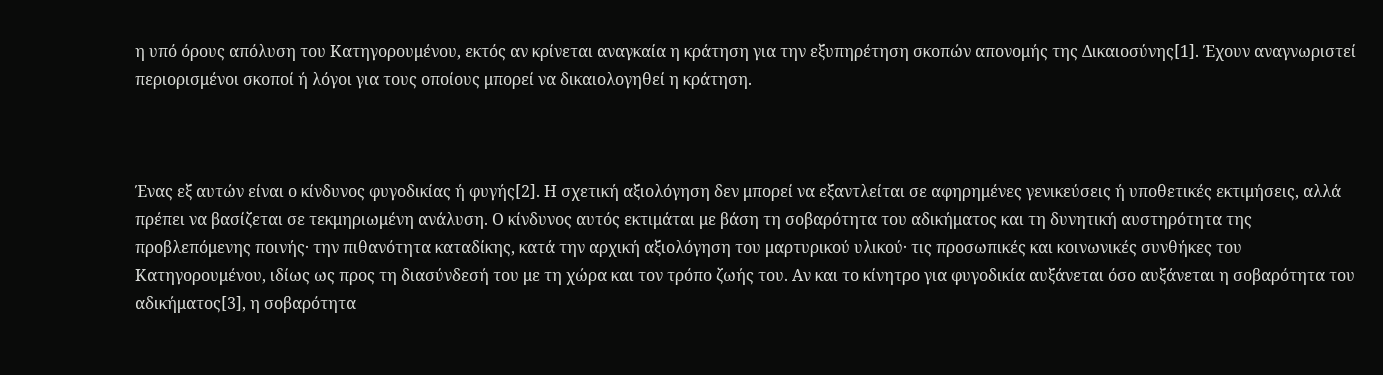η υπό όρους απόλυση του Κατηγορουμένου, εκτός αν κρίνεται αναγκαία η κράτηση για την εξυπηρέτηση σκοπών απονομής της Δικαιοσύνης[1]. Έχουν αναγνωριστεί περιορισμένοι σκοποί ή λόγοι για τους οποίους μπορεί να δικαιολογηθεί η κράτηση.



Ένας εξ αυτών είναι ο κίνδυνος φυγοδικίας ή φυγής[2]. Η σχετική αξιολόγηση δεν μπορεί να εξαντλείται σε αφηρημένες γενικεύσεις ή υποθετικές εκτιμήσεις, αλλά πρέπει να βασίζεται σε τεκμηριωμένη ανάλυση. Ο κίνδυνος αυτός εκτιμάται με βάση τη σοβαρότητα του αδικήματος και τη δυνητική αυστηρότητα της προβλεπόμενης ποινής· την πιθανότητα καταδίκης, κατά την αρχική αξιολόγηση του μαρτυρικού υλικού· τις προσωπικές και κοινωνικές συνθήκες του Κατηγορουμένου, ιδίως ως προς τη διασύνδεσή του με τη χώρα και τον τρόπο ζωής του. Αν και το κίνητρο για φυγοδικία αυξάνεται όσο αυξάνεται η σοβαρότητα του αδικήματος[3], η σοβαρότητα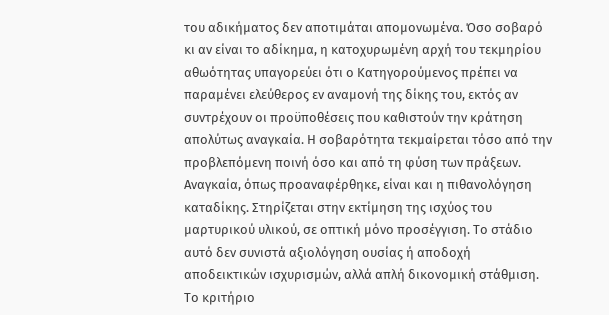του αδικήματος δεν αποτιμάται απομονωμένα. Όσο σοβαρό κι αν είναι το αδίκημα, η κατοχυρωμένη αρχή του τεκμηρίου αθωότητας υπαγορεύει ότι ο Κατηγορούμενος πρέπει να παραμένει ελεύθερος εν αναμονή της δίκης του, εκτός αν συντρέχουν οι προϋποθέσεις που καθιστούν την κράτηση απολύτως αναγκαία. Η σοβαρότητα τεκμαίρεται τόσο από την προβλεπόμενη ποινή όσο και από τη φύση των πράξεων. Αναγκαία, όπως προαναφέρθηκε, είναι και η πιθανολόγηση καταδίκης. Στηρίζεται στην εκτίμηση της ισχύος του μαρτυρικού υλικού, σε οπτική μόνο προσέγγιση. Το στάδιο αυτό δεν συνιστά αξιολόγηση ουσίας ή αποδοχή αποδεικτικών ισχυρισμών, αλλά απλή δικονομική στάθμιση. Το κριτήριο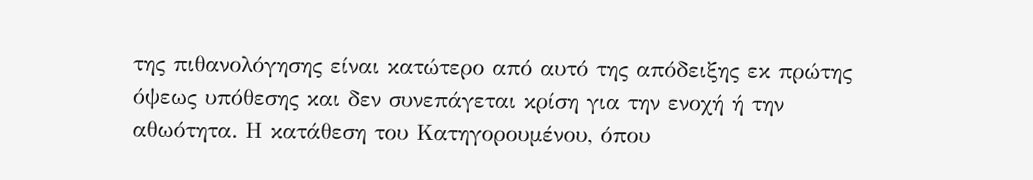της πιθανολόγησης είναι κατώτερο από αυτό της απόδειξης εκ πρώτης όψεως υπόθεσης και δεν συνεπάγεται κρίση για την ενοχή ή την αθωότητα. Η κατάθεση του Κατηγορουμένου, όπου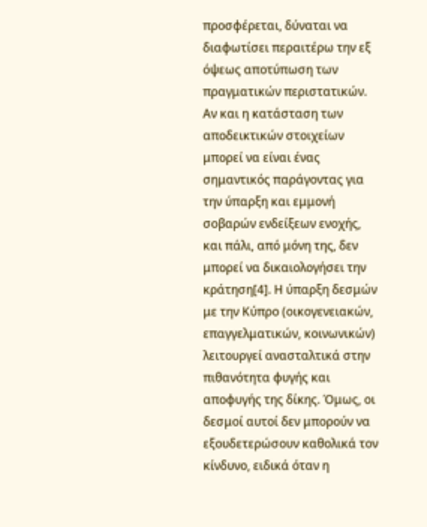προσφέρεται, δύναται να διαφωτίσει περαιτέρω την εξ όψεως αποτύπωση των πραγματικών περιστατικών. Αν και η κατάσταση των αποδεικτικών στοιχείων μπορεί να είναι ένας σημαντικός παράγοντας για την ύπαρξη και εμμονή σοβαρών ενδείξεων ενοχής, και πάλι, από μόνη της, δεν μπορεί να δικαιολογήσει την κράτηση[4]. Η ύπαρξη δεσμών με την Κύπρο (οικογενειακών, επαγγελματικών, κοινωνικών) λειτουργεί ανασταλτικά στην πιθανότητα φυγής και αποφυγής της δίκης. Όμως, οι δεσμοί αυτοί δεν μπορούν να εξουδετερώσουν καθολικά τον κίνδυνο, ειδικά όταν η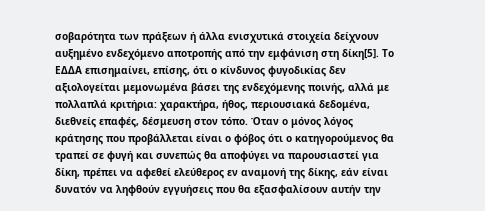σοβαρότητα των πράξεων ή άλλα ενισχυτικά στοιχεία δείχνουν αυξημένο ενδεχόμενο αποτροπής από την εμφάνιση στη δίκη[5]. Το ΕΔΔΑ επισημαίνει, επίσης, ότι ο κίνδυνος φυγοδικίας δεν αξιολογείται μεμονωμένα βάσει της ενδεχόμενης ποινής, αλλά με πολλαπλά κριτήρια: χαρακτήρα, ήθος, περιουσιακά δεδομένα, διεθνείς επαφές, δέσμευση στον τόπο. Όταν ο μόνος λόγος κράτησης που προβάλλεται είναι ο φόβος ότι ο κατηγορούμενος θα τραπεί σε φυγή και συνεπώς θα αποφύγει να παρουσιαστεί για δίκη, πρέπει να αφεθεί ελεύθερος εν αναμονή της δίκης, εάν είναι δυνατόν να ληφθούν εγγυήσεις που θα εξασφαλίσουν αυτήν την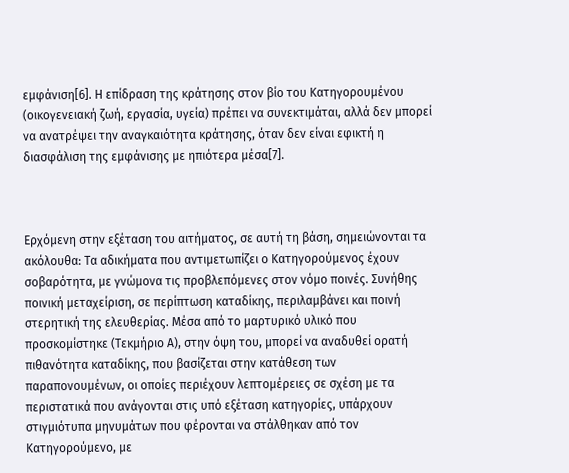εμφάνιση[6]. Η επίδραση της κράτησης στον βίο του Κατηγορουμένου (οικογενειακή ζωή, εργασία, υγεία) πρέπει να συνεκτιμάται, αλλά δεν μπορεί να ανατρέψει την αναγκαιότητα κράτησης, όταν δεν είναι εφικτή η διασφάλιση της εμφάνισης με ηπιότερα μέσα[7].



Ερχόμενη στην εξέταση του αιτήματος, σε αυτή τη βάση, σημειώνονται τα ακόλουθα: Τα αδικήματα που αντιμετωπίζει ο Κατηγορούμενος έχουν σοβαρότητα, με γνώμονα τις προβλεπόμενες στον νόμο ποινές. Συνήθης ποινική μεταχείριση, σε περίπτωση καταδίκης, περιλαμβάνει και ποινή στερητική της ελευθερίας. Μέσα από το μαρτυρικό υλικό που προσκομίστηκε (Τεκμήριο Α), στην όψη του, μπορεί να αναδυθεί ορατή πιθανότητα καταδίκης, που βασίζεται στην κατάθεση των παραπονουμένων, οι οποίες περιέχουν λεπτομέρειες σε σχέση με τα περιστατικά που ανάγονται στις υπό εξέταση κατηγορίες, υπάρχουν στιγμιότυπα μηνυμάτων που φέρονται να στάλθηκαν από τον Κατηγορούμενο, με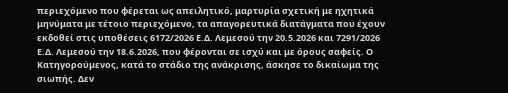περιεχόμενο που φέρεται ως απειλητικό, μαρτυρία σχετική με ηχητικά μηνύματα με τέτοιο περιεχόμενο, τα απαγορευτικά διατάγματα που έχουν εκδοθεί στις υποθέσεις 6172/2026 Ε.Δ. Λεμεσού την 20.5.2026 και 7291/2026 Ε.Δ. Λεμεσού την 18.6.2026, που φέρονται σε ισχύ και με όρους σαφείς. Ο Κατηγορούμενος, κατά το στάδιο της ανάκρισης, άσκησε το δικαίωμα της σιωπής. Δεν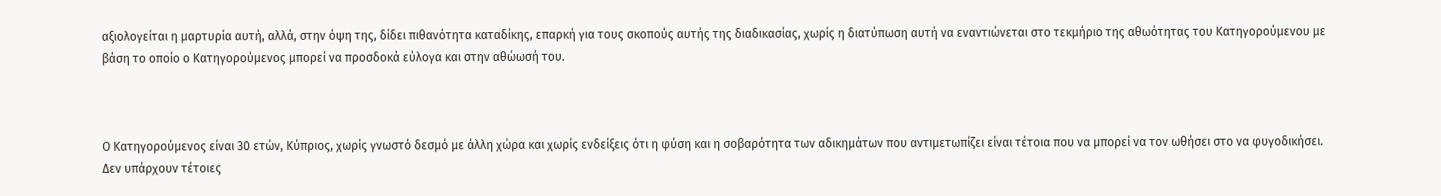αξιολογείται η μαρτυρία αυτή, αλλά, στην όψη της, δίδει πιθανότητα καταδίκης, επαρκή για τους σκοπούς αυτής της διαδικασίας, χωρίς η διατύπωση αυτή να εναντιώνεται στο τεκμήριο της αθωότητας του Κατηγορούμενου με βάση το οποίο ο Κατηγορούμενος μπορεί να προσδοκά εύλογα και στην αθώωσή του.



Ο Κατηγορούμενος είναι 30 ετών, Κύπριος, χωρίς γνωστό δεσμό με άλλη χώρα και χωρίς ενδείξεις ότι η φύση και η σοβαρότητα των αδικημάτων που αντιμετωπίζει είναι τέτοια που να μπορεί να τον ωθήσει στο να φυγοδικήσει. Δεν υπάρχουν τέτοιες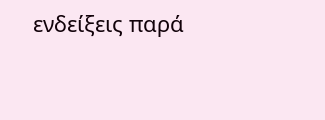ενδείξεις παρά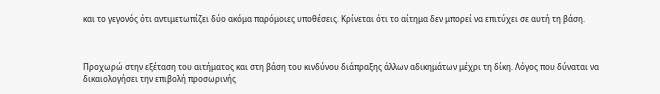και το γεγονός ότι αντιμετωπίζει δύο ακόμα παρόμοιες υποθέσεις. Κρίνεται ότι το αίτημα δεν μπορεί να επιτύχει σε αυτή τη βάση.



Προχωρώ στην εξέταση του αιτήματος και στη βάση του κινδύνου διάπραξης άλλων αδικημάτων μέχρι τη δίκη. Λόγος που δύναται να δικαιολογήσει την επιβολή προσωρινής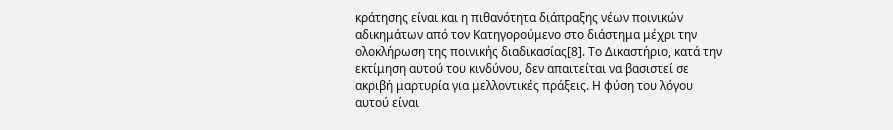κράτησης είναι και η πιθανότητα διάπραξης νέων ποινικών αδικημάτων από τον Κατηγορούμενο στο διάστημα μέχρι την ολοκλήρωση της ποινικής διαδικασίας[8]. Το Δικαστήριο, κατά την εκτίμηση αυτού του κινδύνου, δεν απαιτείται να βασιστεί σε ακριβή μαρτυρία για μελλοντικές πράξεις. Η φύση του λόγου αυτού είναι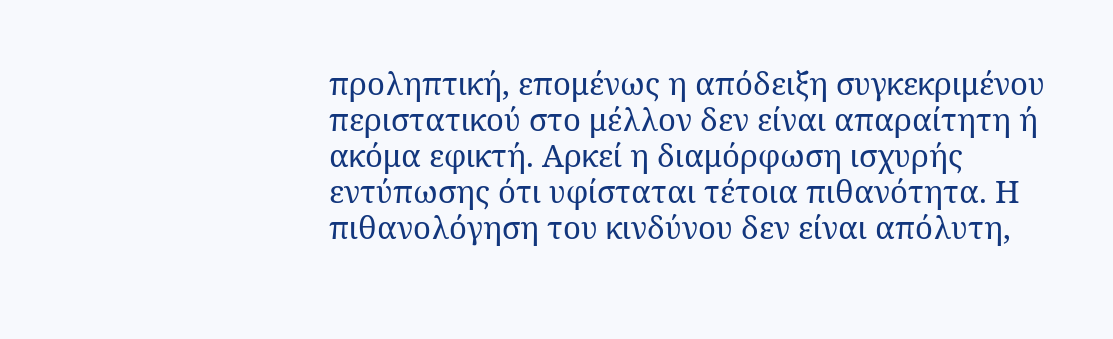προληπτική, επομένως η απόδειξη συγκεκριμένου περιστατικού στο μέλλον δεν είναι απαραίτητη ή ακόμα εφικτή. Αρκεί η διαμόρφωση ισχυρής εντύπωσης ότι υφίσταται τέτοια πιθανότητα. Η πιθανολόγηση του κινδύνου δεν είναι απόλυτη,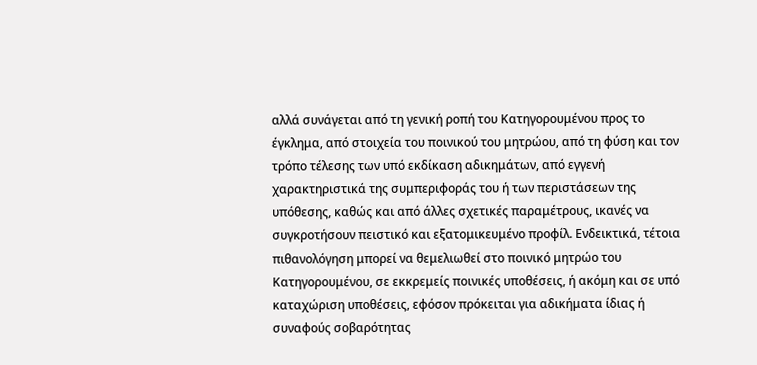αλλά συνάγεται από τη γενική ροπή του Κατηγορουμένου προς το έγκλημα, από στοιχεία του ποινικού του μητρώου, από τη φύση και τον τρόπο τέλεσης των υπό εκδίκαση αδικημάτων, από εγγενή χαρακτηριστικά της συμπεριφοράς του ή των περιστάσεων της υπόθεσης, καθώς και από άλλες σχετικές παραμέτρους, ικανές να συγκροτήσουν πειστικό και εξατομικευμένο προφίλ. Ενδεικτικά, τέτοια πιθανολόγηση μπορεί να θεμελιωθεί στο ποινικό μητρώο του Κατηγορουμένου, σε εκκρεμείς ποινικές υποθέσεις, ή ακόμη και σε υπό καταχώριση υποθέσεις, εφόσον πρόκειται για αδικήματα ίδιας ή συναφούς σοβαρότητας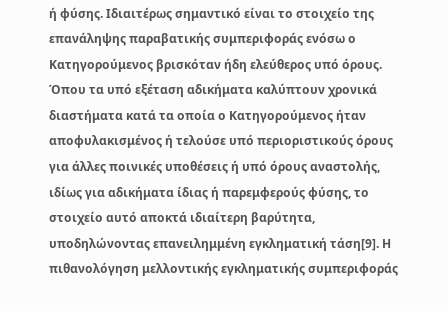ή φύσης. Ιδιαιτέρως σημαντικό είναι το στοιχείο της επανάληψης παραβατικής συμπεριφοράς ενόσω ο Κατηγορούμενος βρισκόταν ήδη ελεύθερος υπό όρους. Όπου τα υπό εξέταση αδικήματα καλύπτουν χρονικά διαστήματα κατά τα οποία ο Κατηγορούμενος ήταν αποφυλακισμένος ή τελούσε υπό περιοριστικούς όρους για άλλες ποινικές υποθέσεις ή υπό όρους αναστολής, ιδίως για αδικήματα ίδιας ή παρεμφερούς φύσης, το στοιχείο αυτό αποκτά ιδιαίτερη βαρύτητα, υποδηλώνοντας επανειλημμένη εγκληματική τάση[9]. Η πιθανολόγηση μελλοντικής εγκληματικής συμπεριφοράς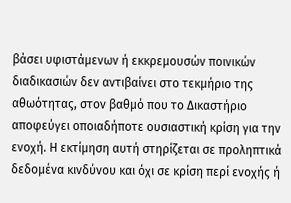βάσει υφιστάμενων ή εκκρεμουσών ποινικών διαδικασιών δεν αντιβαίνει στο τεκμήριο της αθωότητας, στον βαθμό που το Δικαστήριο αποφεύγει οποιαδήποτε ουσιαστική κρίση για την ενοχή. Η εκτίμηση αυτή στηρίζεται σε προληπτικά δεδομένα κινδύνου και όχι σε κρίση περί ενοχής ή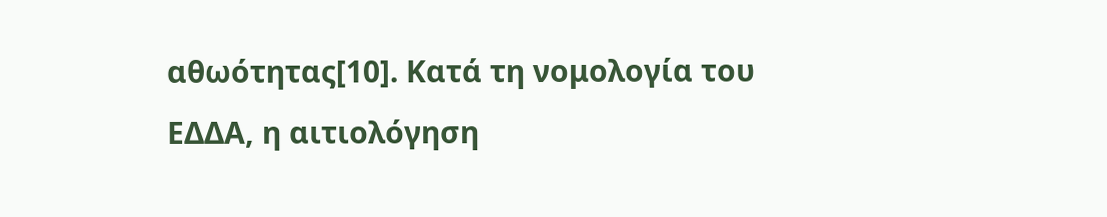αθωότητας[10]. Κατά τη νομολογία του ΕΔΔΑ, η αιτιολόγηση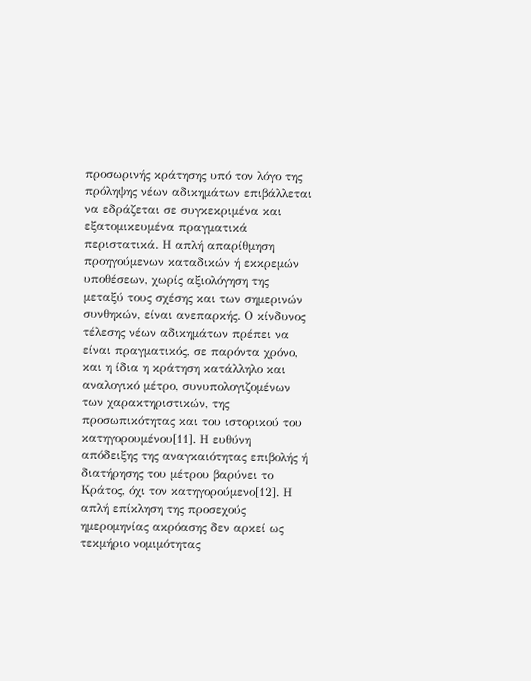προσωρινής κράτησης υπό τον λόγο της πρόληψης νέων αδικημάτων επιβάλλεται να εδράζεται σε συγκεκριμένα και εξατομικευμένα πραγματικά περιστατικά. Η απλή απαρίθμηση προηγούμενων καταδικών ή εκκρεμών υποθέσεων, χωρίς αξιολόγηση της μεταξύ τους σχέσης και των σημερινών συνθηκών, είναι ανεπαρκής. Ο κίνδυνος τέλεσης νέων αδικημάτων πρέπει να είναι πραγματικός, σε παρόντα χρόνο, και η ίδια η κράτηση κατάλληλο και αναλογικό μέτρο, συνυπολογιζομένων των χαρακτηριστικών, της προσωπικότητας και του ιστορικού του κατηγορουμένου[11]. Η ευθύνη απόδειξης της αναγκαιότητας επιβολής ή διατήρησης του μέτρου βαρύνει το Κράτος, όχι τον κατηγορούμενο[12]. Η απλή επίκληση της προσεχούς ημερομηνίας ακρόασης δεν αρκεί ως τεκμήριο νομιμότητας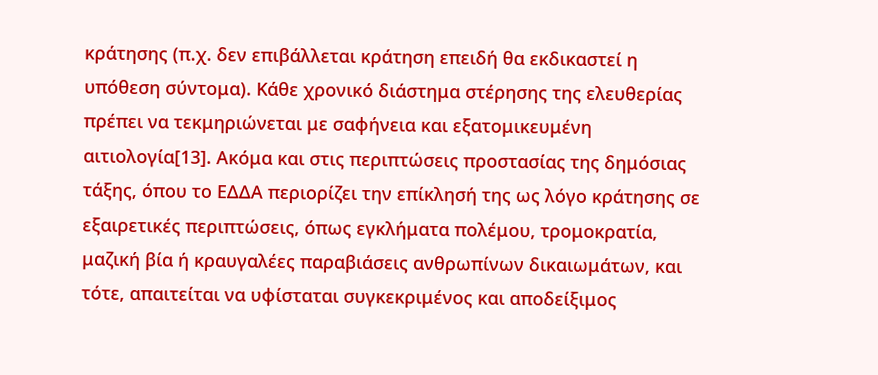κράτησης (π.χ. δεν επιβάλλεται κράτηση επειδή θα εκδικαστεί η υπόθεση σύντομα). Κάθε χρονικό διάστημα στέρησης της ελευθερίας πρέπει να τεκμηριώνεται με σαφήνεια και εξατομικευμένη αιτιολογία[13]. Ακόμα και στις περιπτώσεις προστασίας της δημόσιας τάξης, όπου το ΕΔΔΑ περιορίζει την επίκλησή της ως λόγο κράτησης σε εξαιρετικές περιπτώσεις, όπως εγκλήματα πολέμου, τρομοκρατία, μαζική βία ή κραυγαλέες παραβιάσεις ανθρωπίνων δικαιωμάτων, και τότε, απαιτείται να υφίσταται συγκεκριμένος και αποδείξιμος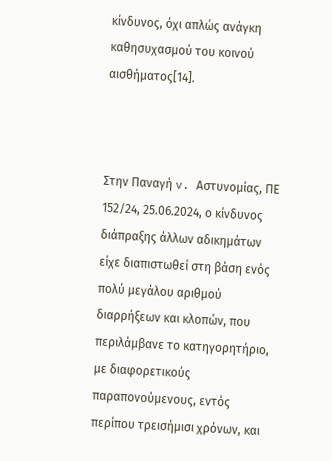κίνδυνος, όχι απλώς ανάγκη καθησυχασμού του κοινού αισθήματος[14].



Στην Παναγή v. Αστυνομίας, ΠΕ 152/24, 25.06.2024, ο κίνδυνος διάπραξης άλλων αδικημάτων είχε διαπιστωθεί στη βάση ενός πολύ μεγάλου αριθμού διαρρήξεων και κλοπών, που περιλάμβανε το κατηγορητήριο, με διαφορετικούς παραπονούμενους, εντός περίπου τρεισήμισι χρόνων, και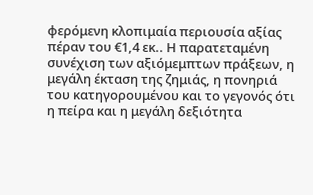φερόμενη κλοπιμαία περιουσία αξίας πέραν του €1,4 εκ.. Η παρατεταμένη συνέχιση των αξιόμεμπτων πράξεων, η μεγάλη έκταση της ζημιάς, η πονηριά του κατηγορουμένου και το γεγονός ότι η πείρα και η μεγάλη δεξιότητα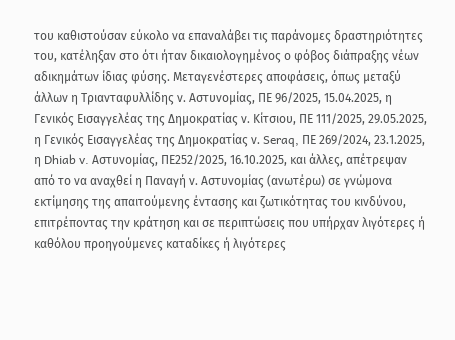του καθιστούσαν εύκολο να επαναλάβει τις παράνομες δραστηριότητες του, κατέληξαν στο ότι ήταν δικαιολογημένος ο φόβος διάπραξης νέων αδικημάτων ίδιας φύσης. Μεταγενέστερες αποφάσεις, όπως μεταξύ άλλων η Τριανταφυλλίδης ν. Αστυνομίας, ΠΕ 96/2025, 15.04.2025, η Γενικός Εισαγγελέας της Δημοκρατίας ν. Κίτσιου, ΠΕ 111/2025, 29.05.2025, η Γενικός Εισαγγελέας της Δημοκρατίας ν. Seraq, ΠΕ 269/2024, 23.1.2025, η Dhiab v. Αστυνομίας, ΠΕ252/2025, 16.10.2025, και άλλες, απέτρεψαν από το να αναχθεί η Παναγή ν. Αστυνομίας (ανωτέρω) σε γνώμονα εκτίμησης της απαιτούμενης έντασης και ζωτικότητας του κινδύνου, επιτρέποντας την κράτηση και σε περιπτώσεις που υπήρχαν λιγότερες ή καθόλου προηγούμενες καταδίκες ή λιγότερες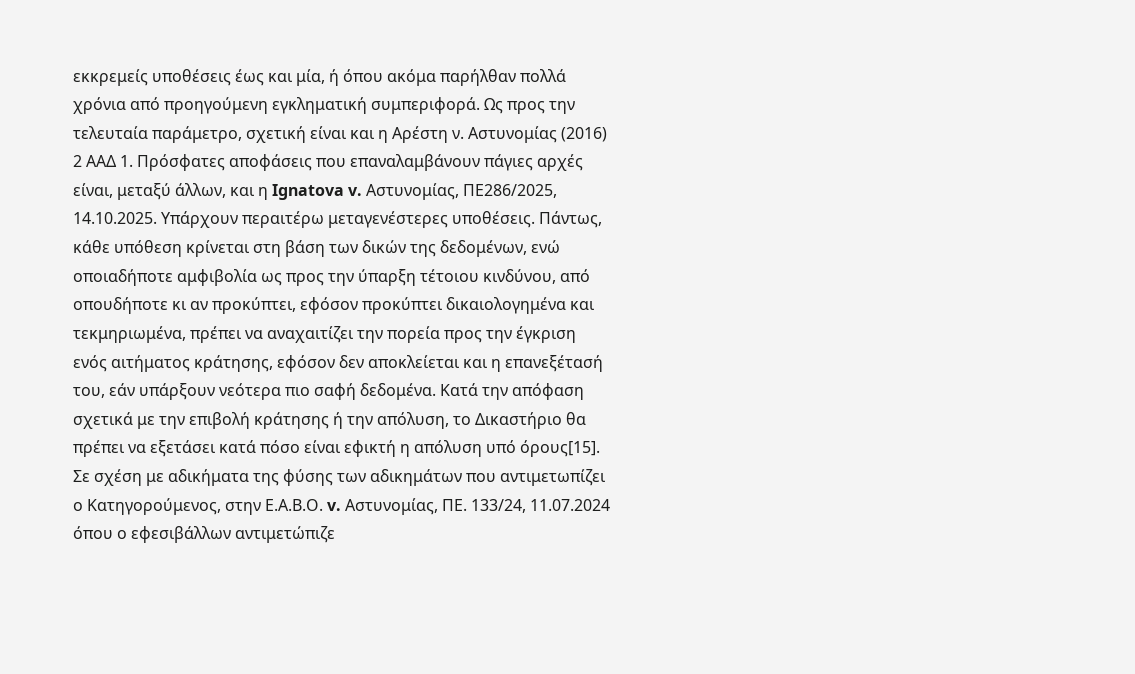εκκρεμείς υποθέσεις έως και μία, ή όπου ακόμα παρήλθαν πολλά χρόνια από προηγούμενη εγκληματική συμπεριφορά. Ως προς την τελευταία παράμετρο, σχετική είναι και η Αρέστη ν. Αστυνομίας (2016) 2 ΑΑΔ 1. Πρόσφατες αποφάσεις που επαναλαμβάνουν πάγιες αρχές είναι, μεταξύ άλλων, και η Ignatova v. Αστυνομίας, ΠΕ286/2025, 14.10.2025. Υπάρχουν περαιτέρω μεταγενέστερες υποθέσεις. Πάντως, κάθε υπόθεση κρίνεται στη βάση των δικών της δεδομένων, ενώ οποιαδήποτε αμφιβολία ως προς την ύπαρξη τέτοιου κινδύνου, από οπουδήποτε κι αν προκύπτει, εφόσον προκύπτει δικαιολογημένα και τεκμηριωμένα, πρέπει να αναχαιτίζει την πορεία προς την έγκριση ενός αιτήματος κράτησης, εφόσον δεν αποκλείεται και η επανεξέτασή του, εάν υπάρξουν νεότερα πιο σαφή δεδομένα. Κατά την απόφαση σχετικά με την επιβολή κράτησης ή την απόλυση, το Δικαστήριο θα πρέπει να εξετάσει κατά πόσο είναι εφικτή η απόλυση υπό όρους[15].  Σε σχέση με αδικήματα της φύσης των αδικημάτων που αντιμετωπίζει ο Κατηγορούμενος, στην Ε.Α.Β.Ο. v. Αστυνομίας, ΠΕ. 133/24, 11.07.2024 όπου ο εφεσιβάλλων αντιμετώπιζε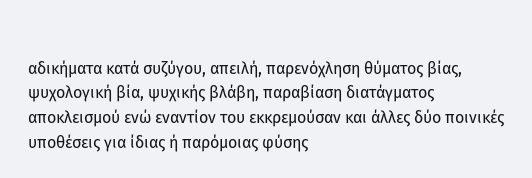αδικήματα κατά συζύγου, απειλή, παρενόχληση θύματος βίας, ψυχολογική βία, ψυχικής βλάβη, παραβίαση διατάγματος αποκλεισμού ενώ εναντίον του εκκρεμούσαν και άλλες δύο ποινικές υποθέσεις για ίδιας ή παρόμοιας φύσης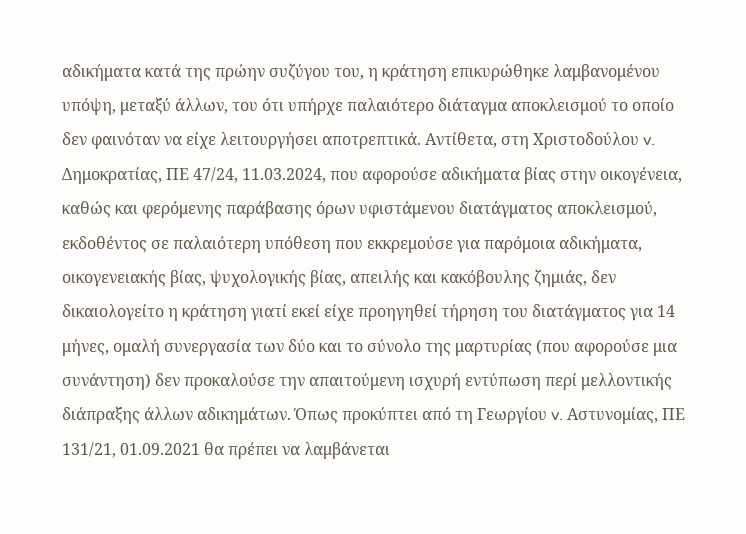αδικήματα κατά της πρώην συζύγου του, η κράτηση επικυρώθηκε λαμβανομένου υπόψη, μεταξύ άλλων, του ότι υπήρχε παλαιότερο διάταγμα αποκλεισμού το οποίο δεν φαινόταν να είχε λειτουργήσει αποτρεπτικά. Αντίθετα, στη Χριστοδούλου v. Δημοκρατίας, ΠΕ 47/24, 11.03.2024, που αφορούσε αδικήματα βίας στην οικογένεια, καθώς και φερόμενης παράβασης όρων υφιστάμενου διατάγματος αποκλεισμού, εκδοθέντος σε παλαιότερη υπόθεση που εκκρεμούσε για παρόμοια αδικήματα, οικογενειακής βίας, ψυχολογικής βίας, απειλής και κακόβουλης ζημιάς, δεν δικαιολογείτο η κράτηση γιατί εκεί είχε προηγηθεί τήρηση του διατάγματος για 14 μήνες, ομαλή συνεργασία των δύο και το σύνολο της μαρτυρίας (που αφορούσε μια συνάντηση) δεν προκαλούσε την απαιτούμενη ισχυρή εντύπωση περί μελλοντικής διάπραξης άλλων αδικημάτων. Όπως προκύπτει από τη Γεωργίου v. Αστυνομίας, ΠΕ 131/21, 01.09.2021 θα πρέπει να λαμβάνεται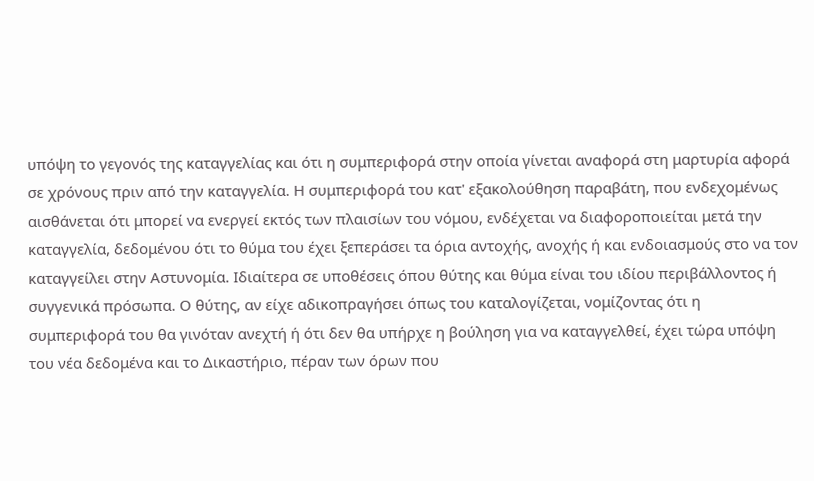υπόψη το γεγονός της καταγγελίας και ότι η συμπεριφορά στην οποία γίνεται αναφορά στη μαρτυρία αφορά σε χρόνους πριν από την καταγγελία. Η συμπεριφορά του κατ' εξακολούθηση παραβάτη, που ενδεχομένως αισθάνεται ότι μπορεί να ενεργεί εκτός των πλαισίων του νόμου, ενδέχεται να διαφοροποιείται μετά την καταγγελία, δεδομένου ότι το θύμα του έχει ξεπεράσει τα όρια αντοχής, ανοχής ή και ενδοιασμούς στο να τον καταγγείλει στην Αστυνομία. Ιδιαίτερα σε υποθέσεις όπου θύτης και θύμα είναι του ιδίου περιβάλλοντος ή συγγενικά πρόσωπα. Ο θύτης, αν είχε αδικοπραγήσει όπως του καταλογίζεται, νομίζοντας ότι η συμπεριφορά του θα γινόταν ανεχτή ή ότι δεν θα υπήρχε η βούληση για να καταγγελθεί, έχει τώρα υπόψη του νέα δεδομένα και το Δικαστήριο, πέραν των όρων που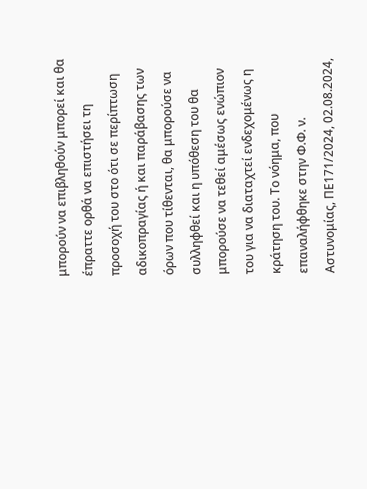μπορούν να επιβληθούν μπορεί και θα έπραττε ορθά να επιστήσει τη προσοχή του στο ότι σε περίπτωση αδικοπραγίας ή και παράβασης των όρων που τίθενται, θα μπορούσε να συλληφθεί και η υπόθεση του θα μπορούσε να τεθεί αμέσως ενώπιον του για να διαταχτεί ενδεχομένως η κράτηση του. Το νόημα, που επαναλήφθηκε στην Φ.Φ. ν. Αστυνομίας, ΠΕ171/2024, 02.08.2024,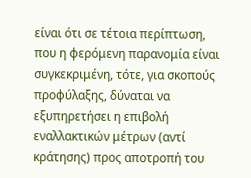είναι ότι σε τέτοια περίπτωση, που η φερόμενη παρανομία είναι συγκεκριμένη, τότε, για σκοπούς προφύλαξης, δύναται να εξυπηρετήσει η επιβολή εναλλακτικών μέτρων (αντί κράτησης) προς αποτροπή του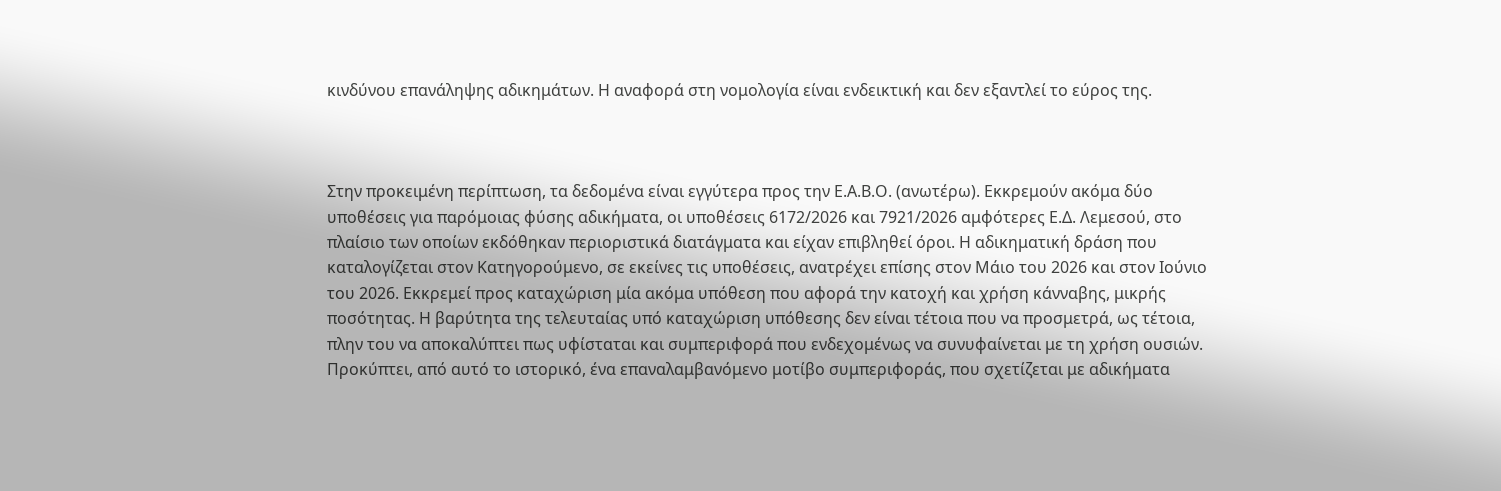κινδύνου επανάληψης αδικημάτων. Η αναφορά στη νομολογία είναι ενδεικτική και δεν εξαντλεί το εύρος της.



Στην προκειμένη περίπτωση, τα δεδομένα είναι εγγύτερα προς την Ε.Α.Β.Ο. (ανωτέρω). Εκκρεμούν ακόμα δύο υποθέσεις για παρόμοιας φύσης αδικήματα, οι υποθέσεις 6172/2026 και 7921/2026 αμφότερες Ε.Δ. Λεμεσού, στο πλαίσιο των οποίων εκδόθηκαν περιοριστικά διατάγματα και είχαν επιβληθεί όροι. Η αδικηματική δράση που καταλογίζεται στον Κατηγορούμενο, σε εκείνες τις υποθέσεις, ανατρέχει επίσης στον Μάιο του 2026 και στον Ιούνιο του 2026. Εκκρεμεί προς καταχώριση μία ακόμα υπόθεση που αφορά την κατοχή και χρήση κάνναβης, μικρής ποσότητας. Η βαρύτητα της τελευταίας υπό καταχώριση υπόθεσης δεν είναι τέτοια που να προσμετρά, ως τέτοια, πλην του να αποκαλύπτει πως υφίσταται και συμπεριφορά που ενδεχομένως να συνυφαίνεται με τη χρήση ουσιών. Προκύπτει, από αυτό το ιστορικό, ένα επαναλαμβανόμενο μοτίβο συμπεριφοράς, που σχετίζεται με αδικήματα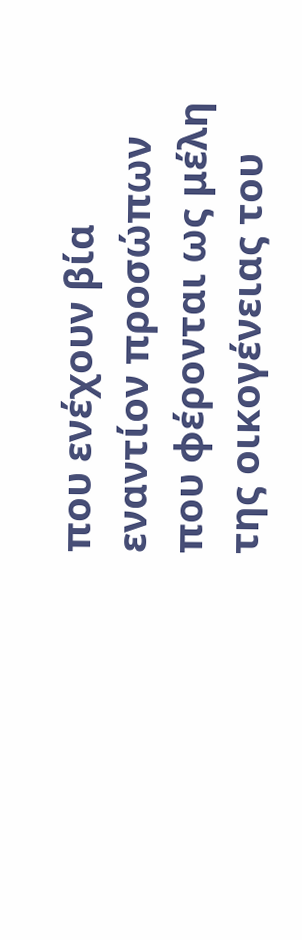που ενέχουν βία εναντίον προσώπων που φέρονται ως μέλη της οικογένειας του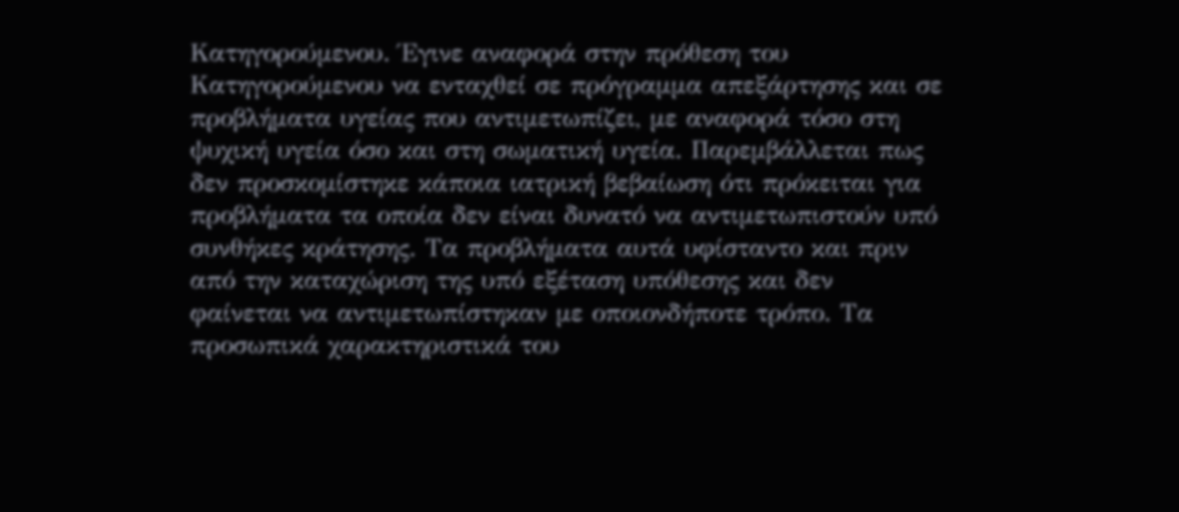Κατηγορούμενου. Έγινε αναφορά στην πρόθεση του Κατηγορούμενου να ενταχθεί σε πρόγραμμα απεξάρτησης και σε προβλήματα υγείας που αντιμετωπίζει, με αναφορά τόσο στη ψυχική υγεία όσο και στη σωματική υγεία. Παρεμβάλλεται πως δεν προσκομίστηκε κάποια ιατρική βεβαίωση ότι πρόκειται για προβλήματα τα οποία δεν είναι δυνατό να αντιμετωπιστούν υπό συνθήκες κράτησης. Τα προβλήματα αυτά υφίσταντο και πριν από την καταχώριση της υπό εξέταση υπόθεσης και δεν φαίνεται να αντιμετωπίστηκαν με οποιονδήποτε τρόπο. Τα προσωπικά χαρακτηριστικά του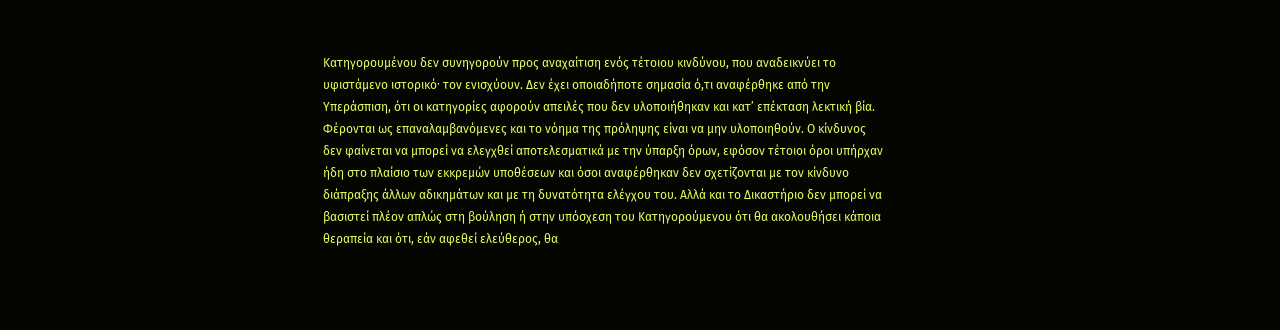Κατηγορουμένου δεν συνηγορούν προς αναχαίτιση ενός τέτοιου κινδύνου, που αναδεικνύει το υφιστάμενο ιστορικόˑ τον ενισχύουν. Δεν έχει οποιαδήποτε σημασία ό,τι αναφέρθηκε από την Υπεράσπιση, ότι οι κατηγορίες αφορούν απειλές που δεν υλοποιήθηκαν και κατ’ επέκταση λεκτική βία. Φέρονται ως επαναλαμβανόμενες και το νόημα της πρόληψης είναι να μην υλοποιηθούν. Ο κίνδυνος δεν φαίνεται να μπορεί να ελεγχθεί αποτελεσματικά με την ύπαρξη όρων, εφόσον τέτοιοι όροι υπήρχαν ήδη στο πλαίσιο των εκκρεμών υποθέσεων και όσοι αναφέρθηκαν δεν σχετίζονται με τον κίνδυνο διάπραξης άλλων αδικημάτων και με τη δυνατότητα ελέγχου του. Αλλά και το Δικαστήριο δεν μπορεί να βασιστεί πλέον απλώς στη βούληση ή στην υπόσχεση του Κατηγορούμενου ότι θα ακολουθήσει κάποια θεραπεία και ότι, εάν αφεθεί ελεύθερος, θα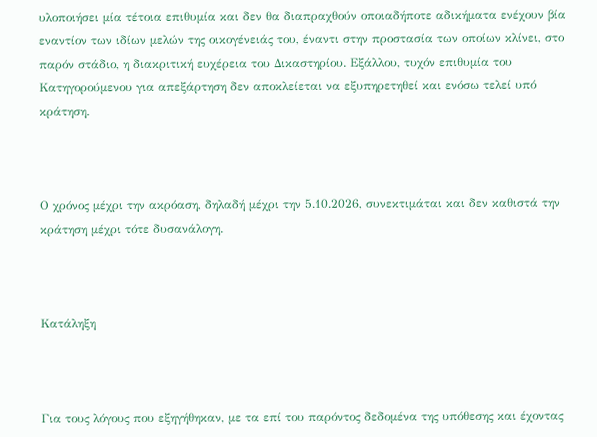υλοποιήσει μία τέτοια επιθυμία και δεν θα διαπραχθούν οποιαδήποτε αδικήματα ενέχουν βία εναντίον των ιδίων μελών της οικογένειάς του, έναντι στην προστασία των οποίων κλίνει, στο παρόν στάδιο, η διακριτική ευχέρεια του Δικαστηρίου. Εξάλλου, τυχόν επιθυμία του Κατηγορούμενου για απεξάρτηση δεν αποκλείεται να εξυπηρετηθεί και ενόσω τελεί υπό κράτηση.



Ο χρόνος μέχρι την ακρόαση, δηλαδή μέχρι την 5.10.2026, συνεκτιμάται και δεν καθιστά την κράτηση μέχρι τότε δυσανάλογη.



Κατάληξη



Για τους λόγους που εξηγήθηκαν, με τα επί του παρόντος δεδομένα της υπόθεσης και έχοντας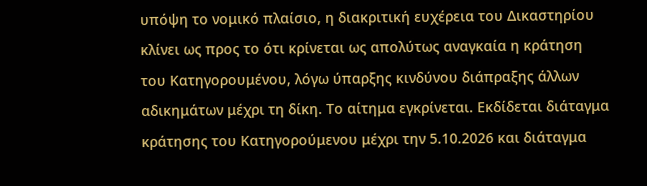υπόψη το νομικό πλαίσιο, η διακριτική ευχέρεια του Δικαστηρίου κλίνει ως προς το ότι κρίνεται ως απολύτως αναγκαία η κράτηση του Κατηγορουμένου, λόγω ύπαρξης κινδύνου διάπραξης άλλων αδικημάτων μέχρι τη δίκη. Το αίτημα εγκρίνεται. Εκδίδεται διάταγμα κράτησης του Κατηγορούμενου μέχρι την 5.10.2026 και διάταγμα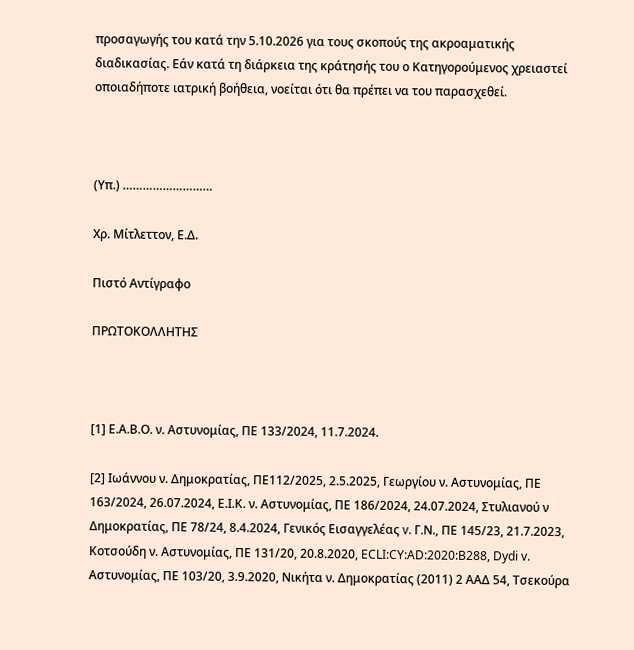προσαγωγής του κατά την 5.10.2026 για τους σκοπούς της ακροαματικής διαδικασίας. Εάν κατά τη διάρκεια της κράτησής του ο Κατηγορούμενος χρειαστεί οποιαδήποτε ιατρική βοήθεια, νοείται ότι θα πρέπει να του παρασχεθεί.



(Υπ.) ………………………

Χρ. Μίτλεττον, Ε.Δ.

Πιστό Αντίγραφο

ΠΡΩΤΟΚΟΛΛΗΤΗΣ



[1] Ε.Α.Β.Ο. ν. Αστυνομίας, ΠΕ 133/2024, 11.7.2024.

[2] Ιωάννου ν. Δημοκρατίας, ΠΕ112/2025, 2.5.2025, Γεωργίου ν. Αστυνομίας, ΠΕ 163/2024, 26.07.2024, Ε.Ι.Κ. ν. Αστυνομίας, ΠΕ 186/2024, 24.07.2024, Στυλιανού ν Δημοκρατίας, ΠΕ 78/24, 8.4.2024, Γενικός Εισαγγελέας v. Γ.Ν., ΠΕ 145/23, 21.7.2023, Κοτσούδη ν. Αστυνομίας, ΠΕ 131/20, 20.8.2020, ECLI:CY:AD:2020:B288, Dydi v. Αστυνομίας, ΠΕ 103/20, 3.9.2020, Νικήτα ν. Δημοκρατίας (2011) 2 ΑΑΔ 54, Τσεκούρα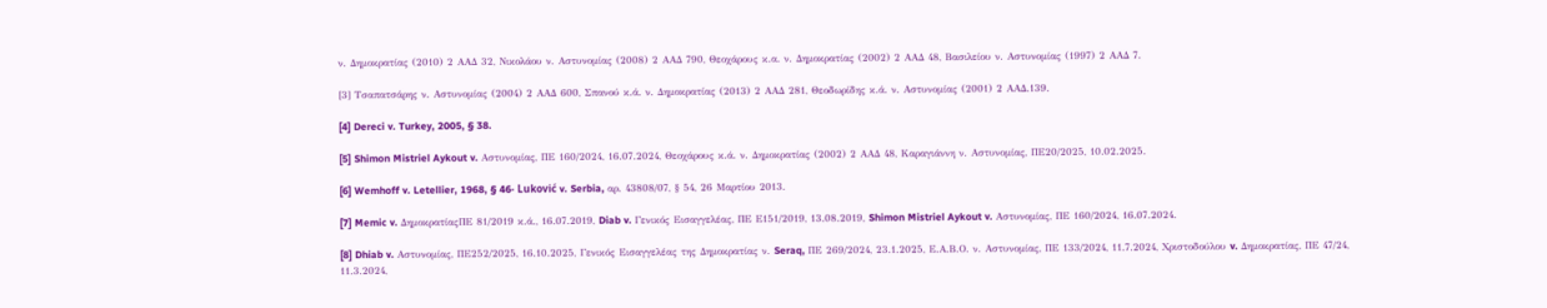ν. Δημοκρατίας (2010) 2 ΑΑΔ 32, Νικολάου ν. Αστυνομίας (2008) 2 ΑΑΔ 790, Θεοχάρους κ.α. ν. Δημοκρατίας (2002) 2 ΑΑΔ 48, Βασιλείου ν. Αστυνομίας (1997) 2 ΑΑΔ 7.

[3] Τσαπατσάρης ν. Αστυνομίας (2004) 2 ΑΑΔ 600, Σπανού κ.ά. ν. Δημοκρατίας (2013) 2 ΑΑΔ 281, Θεοδωρίδης κ.ά. ν. Αστυνομίας (2001) 2 ΑΑΔ.139.

[4] Dereci v. Turkey, 2005, § 38.

[5] Shimon Mistriel Aykout v. Αστυνομίας, ΠΕ 160/2024, 16.07.2024, Θεοχάρους κ.ά. ν. Δημοκρατίας (2002) 2 ΑΑΔ 48, Καραγιάννη ν. Αστυνομίας, ΠΕ20/2025, 10.02.2025.

[6] Wemhoff v. Letellier, 1968, § 46· Luković v. Serbia, αρ. 43808/07, § 54, 26 Μαρτίου 2013.

[7] Memic v. ΔημοκρατίαςΠΕ 81/2019 κ.ά., 16.07.2019, Diab v. Γενικός Εισαγγελέας, ΠΕ Ε151/2019, 13.08.2019, Shimon Mistriel Aykout v. Αστυνομίας, ΠΕ 160/2024, 16.07.2024.

[8] Dhiab v. Αστυνομίας, ΠΕ252/2025, 16.10.2025, Γενικός Εισαγγελέας της Δημοκρατίας ν. Seraq, ΠΕ 269/2024, 23.1.2025, Ε.Α.Β.Ο. ν. Αστυνομίας, ΠΕ 133/2024, 11.7.2024, Χριστοδούλου v. Δημοκρατίας, ΠΕ 47/24, 11.3.2024,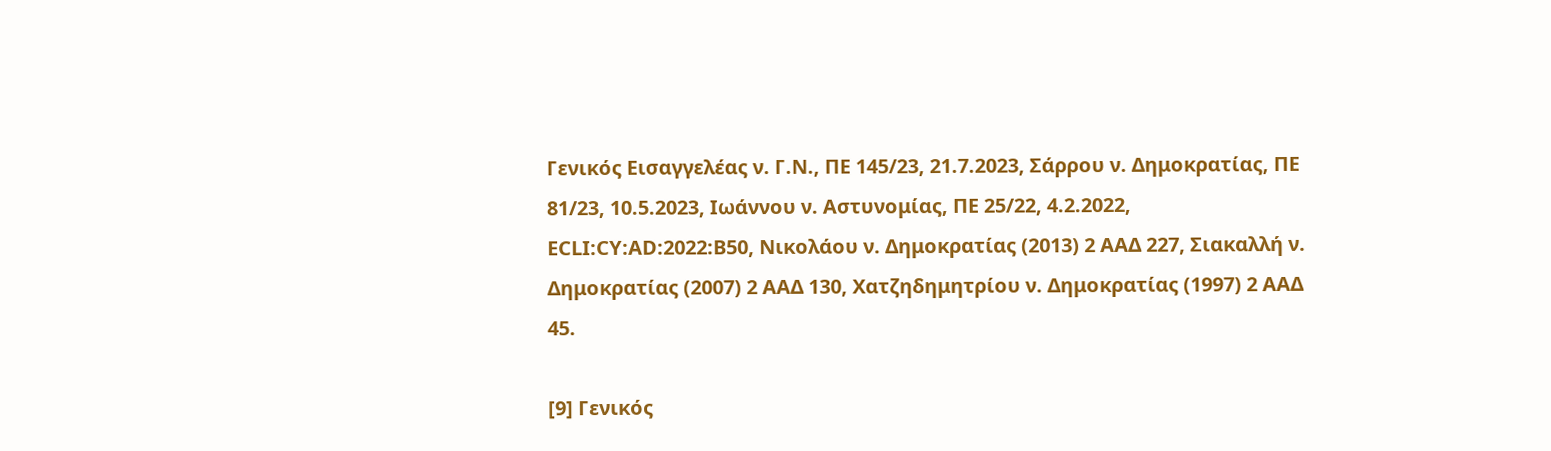Γενικός Εισαγγελέας ν. Γ.Ν., ΠΕ 145/23, 21.7.2023, Σάρρου ν. Δημοκρατίας, ΠΕ 81/23, 10.5.2023, Ιωάννου ν. Αστυνομίας, ΠΕ 25/22, 4.2.2022, ECLI:CY:AD:2022:B50, Νικολάου ν. Δημοκρατίας (2013) 2 ΑΑΔ 227, Σιακαλλή ν. Δημοκρατίας (2007) 2 ΑΑΔ 130, Χατζηδημητρίου ν. Δημοκρατίας (1997) 2 ΑΑΔ 45.

[9] Γενικός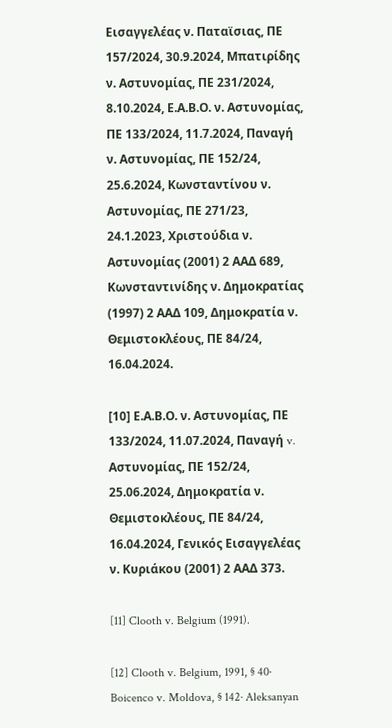Εισαγγελέας ν. Παταϊσιας, ΠΕ 157/2024, 30.9.2024, Μπατιρίδης ν. Αστυνομίας, ΠΕ 231/2024, 8.10.2024, Ε.Α.Β.Ο. ν. Αστυνομίας, ΠΕ 133/2024, 11.7.2024, Παναγή ν. Αστυνομίας, ΠΕ 152/24, 25.6.2024, Κωνσταντίνου ν. Αστυνομίας, ΠΕ 271/23, 24.1.2023, Χριστούδια ν. Αστυνομίας (2001) 2 ΑΑΔ 689, Κωνσταντινίδης ν. Δημοκρατίας (1997) 2 ΑΑΔ 109, Δημοκρατία ν. Θεμιστοκλέους, ΠΕ 84/24, 16.04.2024.

[10] Ε.Α.Β.Ο. ν. Αστυνομίας, ΠΕ 133/2024, 11.07.2024, Παναγή v. Αστυνομίας, ΠΕ 152/24, 25.06.2024, Δημοκρατία ν. Θεμιστοκλέους, ΠΕ 84/24, 16.04.2024, Γενικός Εισαγγελέας ν. Κυριάκου (2001) 2 ΑΑΔ 373.

[11] Clooth v. Belgium (1991).

[12] Clooth v. Belgium, 1991, § 40· Boicenco v. Moldova, § 142· Aleksanyan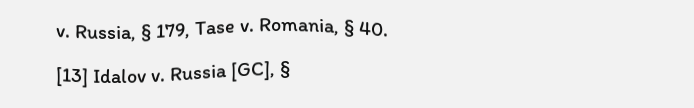v. Russia, § 179, Tase v. Romania, § 40.

[13] Idalov v. Russia [GC], §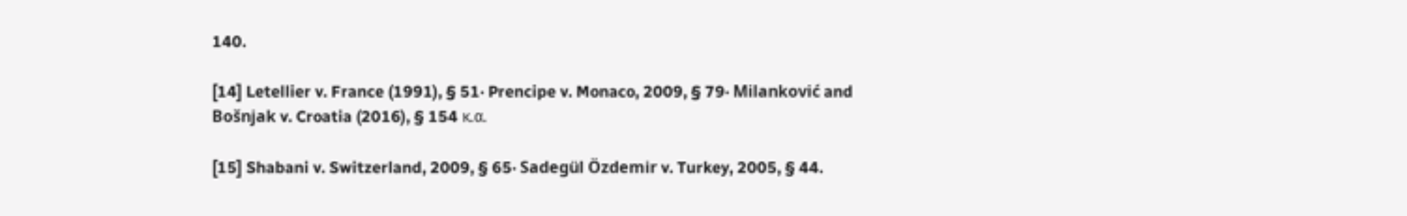140.

[14] Letellier v. France (1991), § 51· Prencipe v. Monaco, 2009, § 79· Milanković and Bošnjak v. Croatia (2016), § 154 κ.α.

[15] Shabani v. Switzerland, 2009, § 65· Sadegül Özdemir v. Turkey, 2005, § 44.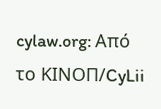cylaw.org: Από το ΚΙΝOΠ/CyLii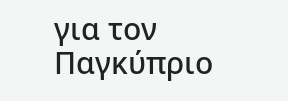για τον Παγκύπριο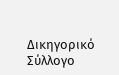Δικηγορικό Σύλλογο